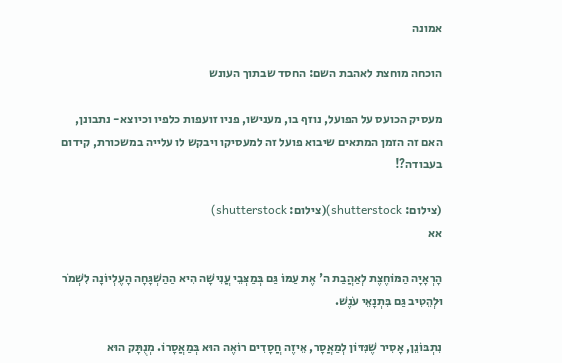אמונה

הוכחה מוחצת לאהבת השם: החסד שבתוך העונש

מעסיק הכועס על הפועל, נוזף בו, מענישו, פניו זועפות כלפיו וכיוצא- נתבונן, האם זה הזמן המתאים שיבוא פועל זה למעסיקו ויבקש לו עלייה במשכורת, קידום בעבודה?!

(צילום: shutterstock)(צילום: shutterstock)
אא

הָרְאָיָה הַמּוֹחֶצֶת לְאַהֲבַת ה' אֶת עַמּוֹ גַּם בְּמַצְּבֵי עֲנִישָׁה הִיא הַהַשְׁגָּחָה הָעֶלְיוֹנָה לִשְׁמֹר וּלְהֵטִיב גַּם בִּתְנָאֵי עֹנֶשׁ.

נִתְבּוֹנֵן, אָסִיר שֶׁנִּדּוֹן לְמַאֲסָר, אֵיזֶה חֲסָדִים רוֹאֶה הוּא בְּמַאֲסָרוֹ. מְנֻתָּק הוּא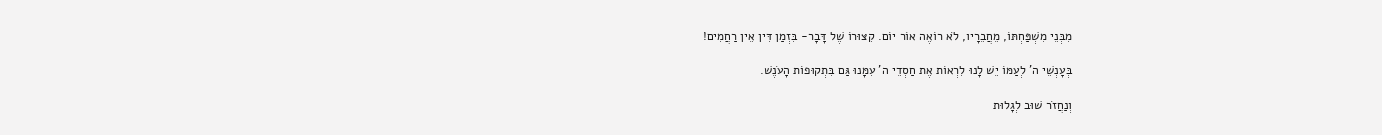מִבְּנֵי מִשְׁפַּחְתּוֹ, מֵחֲבֵרָיו, לֹא רוֹאֶה אוֹר יוֹם. קִצּוּרוֹ שֶׁל דָּבָר- בִּזְמַן דִּין אֵין רַחֲמִים!

בְּעָנְשֵׁי ה' לְעַמּוֹ יֵשׁ לָנוּ לִרְאוֹת אֶת חַסְדֵי ה' עִמָּנוּ גַּם בִּתְקוּפוֹת הָעֹנֶשׁ.

וְנַחֲזֹר שׁוּב לְגָלוּת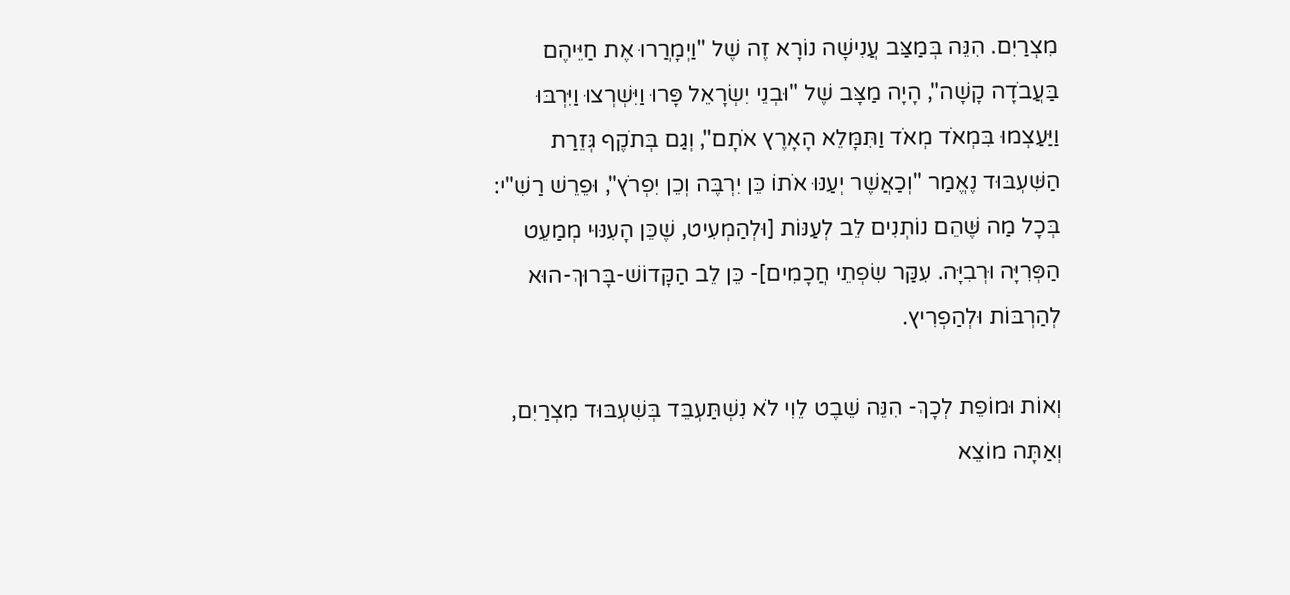מִצְרַיִם. הִנֵּה בְּמַצַּב עֲנִישָׁה נוֹרָא זֶה שֶׁל "וַיְמָרֲרוּ אֶת חַיֵּיהֶם בַּעֲבֹדָה קָשָׁה", הָיָה מַצָּב שֶׁל "וּבְנֵי יִשְׂרָאֵל פָּרוּ וַיִּשְׁרְצוּ וַיִּרְבּוּ וַיַּעַצְמוּ בִּמְאֹד מְאֹד וַתִּמָּלֵא הָאָרֶץ אֹתָם", וְגַם בְּתֹקֶף גְּזֵרַת הַשִּׁעְבּוּד נֶאֱמַר "וְכַאֲשֶׁר יְעַנּוּ אֹתוֹ כֵּן יִרְבֶּה וְכֵן יִפְרֹץ", וּפֵרֵשׁ רַשִׁ"י: בְּכָל מַה שֶּׁהֵם נוֹתְנִים לֵב לְעַנּוֹת [וּלְהַמְעִיט, שֶׁכֵּן הָעִנּוּי מְמַעֵט הַפְּרִיָּה וּרְבִיָּה. עִקַּר שִׂפְתֵי חֲכָמִים]- כֵּן לֵב הַקָּדוֹשׁ-בָּרוּךְ-הוּא לְהַרְבּוֹת וּלְהַפְרִיץ.

וְאוֹת וּמוֹפֵת לְכָךְ- הִנֵּה שֵׁבֶט לֵוִי לֹא נִשְׁתַּעְבֵּד בְּשִׁעְבּוּד מִצְרַיִם, וְאַתָּה מוֹצֵא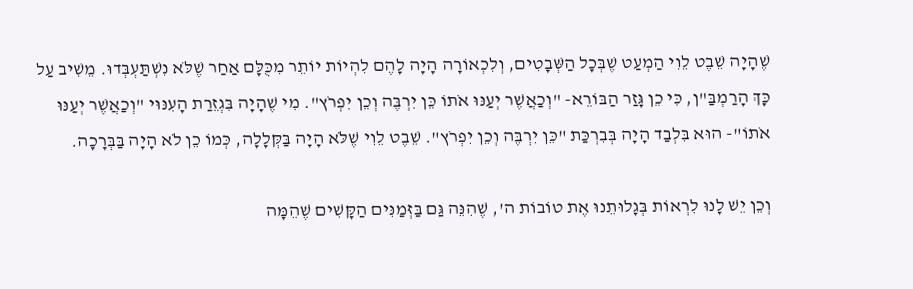שֶׁהָיָה שֵׁבֶט לֵוִי הַמְעַט שֶׁבְּכָל הַשְּׁבָטִים, וְלִכְאוֹרָה הָיָה לָהֶם לִהְיוֹת יוֹתֵר מִכֻּלָּם אַחַר שֶׁלֹּא נִשְׁתַּעְבְּדוּ. מֵשִׁיב עַל כָּךְ הָרַמְבַּ"ן, כִּי כֵן גָּזַר הַבּוֹרֵא- "וְכַאֲשֶׁר יְעַנּוּ אֹתוֹ כֵּן יִרְבֶּה וְכֵן יִפְרֹץ". מִי שֶׁהָיָה בִּגְזֵרַת הָעִנּוּי "וְכַאֲשֶׁר יְעַנּוּ אֹתוֹ"- הוּא בִּלְבַד הָיָה בְּבִרְכַּת "כֵּן יִרְבֶּה וְכֵן יִפְרֹץ". שֵׁבֶט לֵוִי שֶׁלֹּא הָיָה בַּקְּלָלָה, כְּמוֹ כֵן לֹא הָיָה בַּבְּרָכָה.

וְכֵן יֵשׁ לָנוּ לִרְאוֹת בְּגָלוּתֵנוּ אֶת טוֹבוֹת ה', שֶׁהִנֵּה גַּם בַּזְּמַנִּים הַקָּשִׁים שֶׁהֵמָּה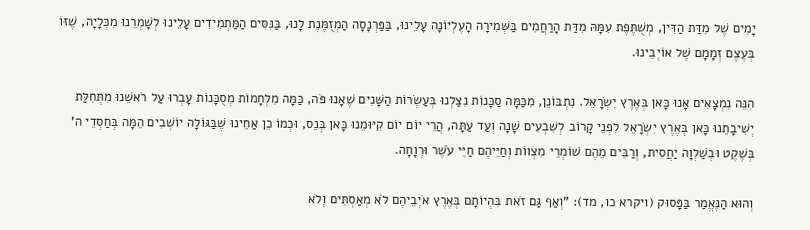יָמִים שֶׁל מִדַּת הַדִּין, מְשֻׁתֶּפֶת עִמָּהּ מִדַּת הָרַחֲמִים בַּשְּׁמִירָה הָעֶלְיוֹנָה עָלֵינוּ, בַּפַּרְנָסָה הַמְזֻמֶּנֶת לָנוּ, בַּנִּסִּים הַמַּתְמִידִים עָלֵינוּ לְשָׁמְרֵנוּ מִכְּלָיָה, שֶׁזּוֹ בְּעֶצֶם זְמָמָם שֶׁל אוֹיְבֵינוּ.

הִנֵּה נִמְצָאִים אָנוּ כָּאן בְּאֶרֶץ יִשְׂרָאֵל. נִתְבּוֹנֵן, מִכַּמָּה סַכָּנוֹת נִצַּלְנוּ בְּעַשְׂרוֹת הַשָּׁנִים שֶׁאָנוּ פֹּה, כַּמָּה מִלְחָמוֹת מְסֻכָּנוֹת עָבְרוּ עַל רֹאשֵׁנוּ מִתְּחִלַּת יְשִׁיבָתֵנוּ כָּאן בְּאֶרֶץ יִשְׂרָאֵל לִפְנֵי קָרוֹב לְשִׁבְעִים שָׁנָה וְעַד עַתָּה, הֲרֵי יוֹם יוֹם קִיּוּמֵנוּ כָּאן בְּנֵס, וּכְמוֹ כֵן אַחֵינוּ שֶׁבַּגּוֹלָה יוֹשְׁבִים הֵמָּה בְּחַסְדֵי ה' בְּשֶׁקֶט וּבְשַׁלְוָה יַחֲסִית, וְרַבִּים מֵהֶם שׁוֹמְרֵי מִצְווֹת וְחַיֵּיהֶם חַיֵּי עֹשֶׁר וּרְוָחָה.

וְהוּא הַנֶּאֱמַר בַּפָּסוּק (ויקרא כו, מד): "וְאַף גַּם זֹאת בִּהְיוֹתָם בְּאֶרֶץ אֹיְבֵיהֶם לֹא מְאַסְתִּים וְלֹא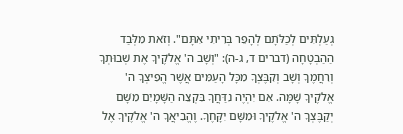גְעַלְתִּים לְכַלֹּתָם לְהָפֵר בְּרִיתִי אִתָּם". וְזֹאת מִלְּבַד הַהַבְטָחָה (דברים ד, ג-ה): "וְשָׁב ה' אֱלֹקֶיךָ אֶת שְׁבוּתְךָ וְרִחֲמֶךָ וְשָׁב וְקִבֶּצְךָ מִכָּל הָעַמִּים אֲשֶׁר הֱפִיצְךָ ה' אֱלֹקֶיךָ שָׁמָּה. אִם יִהְיֶה נִדַּחֲךָ בִּקְצֵה הַשָּׁמָיִם מִשָּׁם יְקַבֶּצְךָ ה' אֱלֹקֶיךָ וּמִשָּׁם יִקָּחֶךָ. וֶהֱבִיאֲךָ ה' אֱלֹקֶיךָ אֶל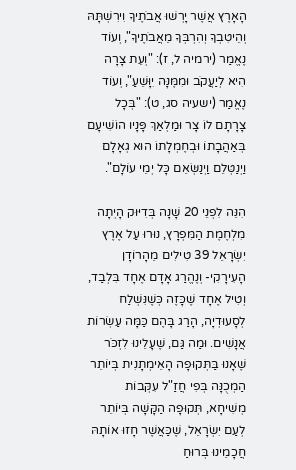הָאָרֶץ אֲשֶׁר יָרְשׁוּ אֲבֹתֶיךָ וִירִשְׁתָּהּ וְהֵיטִבְךָ וְהִרְבְּךָ מֵאֲבֹתֶיךָ", וְעוֹד נֶאֱמַר (ירמיה ל, ז): "וְעֵת צָרָה הִיא לְיַעֲקֹב וּמִמֶּנָּה יִוָּשֵׁעַ", וְעוֹד נֶאֱמַר (ישעיה סג, ט): "בְּכָל צָרָתָם לוֹ צָר וּמַלְאַךְ פָּנָיו הוֹשִׁיעָם בְּאַהֲבָתוֹ וּבְחֶמְלָתוֹ הוּא גְאָלָם וַיְנַטְּלֵם וַיְנַשְּׂאֵם כָּל יְמֵי עוֹלָם".

הִנֵּה לִפְנֵי 20 שָׁנָה בְּדִיּוּק הָיְתָה מִלְחֶמֶת הַמִּפְרָץ, נוּרוּ עַל אֶרֶץ יִשְׂרָאֵל 39 טִילִים מֵהָרוֹדָן הָעִירָקִי- וְנֶהֱרַג אָדָם אֶחָד בִּלְבַד, וְטִיל אֶחָד שֶׁכָּזֶה כְּשֶׁנִּשְׁלַח לְסָעוּדְיָה, הָרַג בָּהֶם כַּמָּה עַשְׂרוֹת אֲנָשִׁים. וּמַה גַּם, שֶׁעָלֵינוּ לִזְכֹּר שֶׁאָנוּ בַּתְּקוּפָה הָאֵימְתָנִית בְּיוֹתֵר הַמְכֻנָּה בְּפִי חֲזַ"ל עִקְּבוֹת מְשִׁיחָא, תְּקוּפָה הַקָּשָׁה בְּיוֹתֵר לְעַם יִשְׂרָאֵל, שֶׁכַּאֲשֶׁר חָזוּ אוֹתָהּ חֲכָמֵינוּ בְּרוּחַ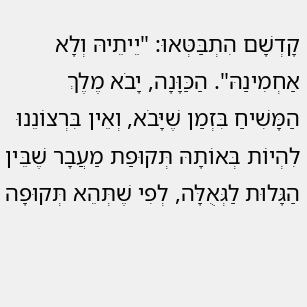קָדְשָׁם הִתְבַּטְּאוּ: "יֵיתֵיהּ וְלָא אַחְמִינַהּ". הַכַּוָּנָה, יָבֹא מֶלֶךְ הַמָּשִׁיחַ בִּזְמַן שֶׁיָּבֹא, וְאֵין בִּרְצוֹנֵנוּ לִהְיוֹת בְּאוֹתָהּ תְּקוּפַת מַעֲבָר שֶׁבֵּין הַגָּלוּת לַגְּאֻלָּה, לְפִי שֶׁתְּהֵא תְּקוּפָה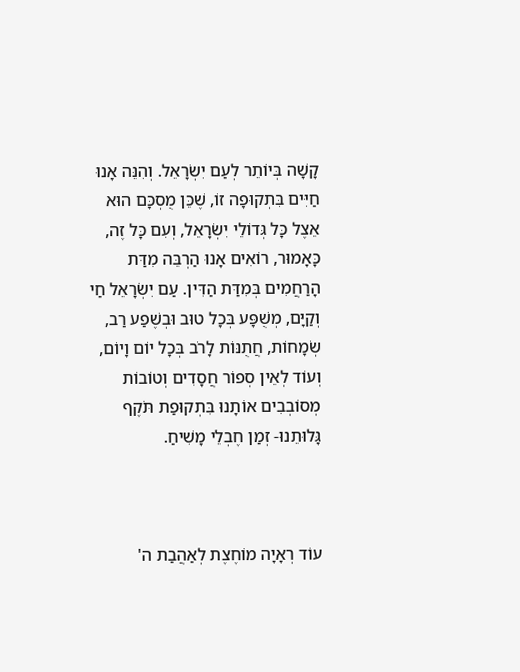קָשָׁה בְּיוֹתֵר לְעַם יִשְׂרָאֵל. וְהִנֵּה אָנוּ חַיִּים בִּתְקוּפָה זוֹ, שֶׁכֵּן מֻסְכָּם הוּא אֵצֶל כָּל גְּדוֹלֵי יִשְׂרָאֵל, וְעִם כָּל זֶה, כָּאָמוּר, רוֹאִים אָנוּ הַרְבֵּה מִדַּת הָרַחֲמִים בְּמִדַּת הַדִּין. עַם יִשְׂרָאֵל חַי וְקַיָּם, מְשֻׁפָּע בְּכָל טוּב וּבְשֶׁפַע רַב, שְׂמָחוֹת, חֲתֻנּוֹת לָרֹב בְּכָל יוֹם וָיוֹם, וְעוֹד לְאֵין סְפוֹר חֲסָדִים וְטוֹבוֹת מְסוֹבְבִים אוֹתָנוּ בִּתְקוּפַת תֹּקֶף גָּלוּתֵנוּ- זְמַן חֶבְלֵי מָשִׁיחַ.



עוֹד רְאָיָה מוֹחֶצֶת לְאַהֲבַת ה'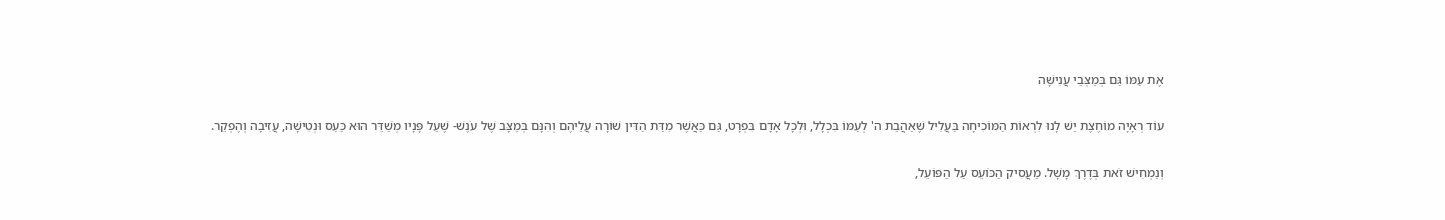אֶת עַמּוֹ גַּם בְּמַצְּבֵי עֲנִישָׁה

עוֹד רְאָיָה מוֹחֶצֶת יֵשׁ לָנוּ לִרְאוֹת הַמּוֹכִיחָה בַּעֲלִיל שֶׁאַהֲבַת ה' לְעַמּוֹ בִּכְלָל, וּלְכָל אָדָם בִּפְרָט, גַּם כַּאֲשֶׁר מִדַּת הַדִּין שׁוֹרָה עֲלֵיהֶם וְהִנָּם בְּמַצָּב שֶׁל עֹנֶשׁ- שֶׁעַל פָּנָיו מְשַׁדֵּר הוּא כַּעַס וּנְטִישָׁה, עֲזִיבָה וְהֶפְקֵר.

וְנַמְחִישׁ זֹאת בְּדֶרֶךְ מָשָׁל. מַעֲסִיק הַכּוֹעֵס עַל הַפּוֹעֵל,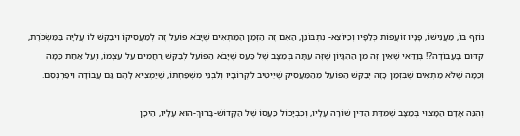נוֹזֵף בּוֹ, מַעֲנִישׁוֹ, פָּנָיו זוֹעֲפוֹת כְּלַפָּיו וְכַיּוֹצֵא- נִתְבּוֹנֵן, הַאִם זֶה הַזְּמַן הַמַּתְאִים שֶׁיָּבֹא פּוֹעֵל זֶה לְמַעֲסִיקוֹ וִיבַקֵּשׁ לוֹ עֲלִיָּה בַּמַּשְׂכֹּרֶת, קִדּוּם בָּעֲבוֹדָה?! בְּוַדַּאי שֶׁאֵין זֶה מִן הַהִגָּיוֹן שֶׁזֶּה עַתָּה בְּמַצָּב שֶׁל כַּעַס שֶׁיָּבֹא הַפּוֹעֵל לְבַקֵּשׁ רַחֲמִים עַל עַצְמוֹ, וְעַל אַחַת כַּמָּה וְכַמָּה שֶׁלֹּא מַתְאִים שֶׁבִּזְמַן כָּזֶה יְבַקֵּשׁ הַפּוֹעֵל מֵהַמַּעֲסִיק שֶׁיֵּיטִיב לִקְרוֹבָיו וְלִבְנֵי מִשְׁפַּחְתּוֹ, שֶׁיַּמְצִיא לָהֶם גַּם עֲבוֹדָה וִיפַרְנְסֵם.

וְהִנֵּה אָדָם הַמָּצוּי בְּמַצָּב שֶׁמִּדַּת הַדִּין שׁוֹרָה עָלָיו, וְכִבְיָכוֹל כַּעֲסוֹ שֶׁל הַקָּדוֹשׁ-בָּרוּךְ-הוּא עָלָיו, הֵיכָן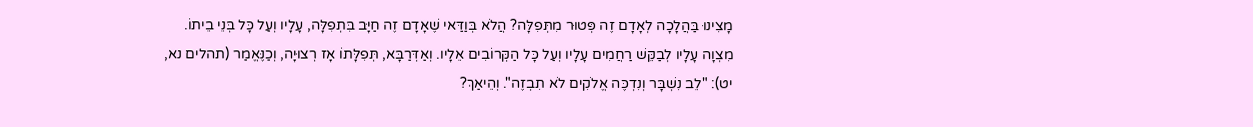מָצִינוּ בַּהֲלָכָה לְאָדָם זֶה פְּטוּר מִתְּפִלָּה? הֲלֹא בְּוַדַּאי שֶׁאָדָם זֶה חַיָּב בִּתְפִלָּה, עָלָיו וְעַל כָּל בְּנֵי בֵיתוֹ. מִצְוָה עָלָיו לְבַקֵּשׁ רַחֲמִים עָלָיו וְעַל כָּל הַקְּרוֹבִים אֵלָיו. וְאַדְּרַבָּא, תְּפִלָּתוֹ אָז רְצוּיָה, וְכַנֶּאֱמַר (תהלים נא, יט): "לֵב נִשְׁבָּר וְנִדְכֶּה אֱלֹקִים לֹא תִבְזֶה". וְהֵיאַךְ?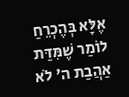אֶלָּא בְּהֶכְרֵחַ לוֹמַר שֶׁמִּדַּת אַהֲבַת ה' לֹא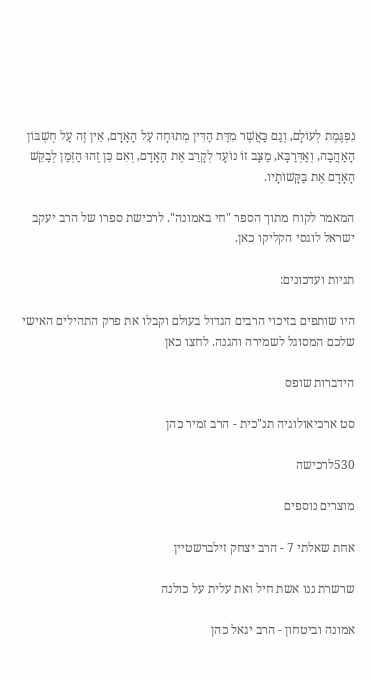נִפְגֶּמֶת לְעוֹלָם, וְגַם כַּאֲשֶׁר מִדַּת הַדִּין מְתוּחָה עַל הָאָדָם, אֵין זֶה עַל חֶשְׁבּוֹן הָאַהֲבָה, וְאַדְּרַבָּא, מַצָּב זוֹ נוֹעָד לְקָרֵב אֶת הָאָדָם, וְאִם כֵּן זֶהוּ הַזְּמַן לְבַקֵּשׁ הָאָדָם אֶת בַּקָּשׁוֹתָיו.

המאמר לקוח מתוך הספר "חי באמונה". לרכישת ספרו של הרב יעקב ישראל לוגסי הקליקו כאן.

תגיות ועדכונים:

היו שותפים בזיכוי הרבים הגדול בעולם וקבלו את פרק התהילים האישי שלכם המסוגל לשמירה והגנה. לחצו כאן

הידברות שופס

סט ארכיאולוגיה תנ"כית - הרב זמיר כהן

530לרכישה

מוצרים נוספים

אחת שאלתי 7 - הרב יצחק זילברשטיין

שרשרת ננו אשת חיל ואת עלית על כולנה

אמונה וביטחון - הרב יגאל כהן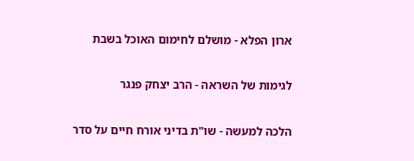ארון הפלא - מושלם לחימום האוכל בשבת

לגימות של השראה - הרב יצחק פנגר

הלכה למעשה - שו"ת בדיני אורח חיים על סדר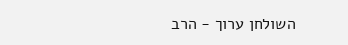השולחן ערוך - הרב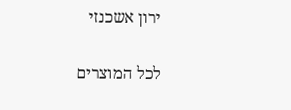ירון אשכנזי

לכל המוצרים